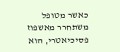כאשר מטופל משתחרר מאשפוז פסיכיאטרי, הוא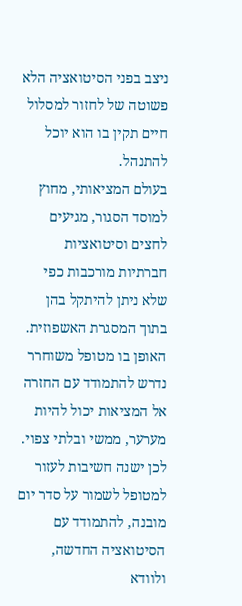ניצב בפני הסיטואציה הלא פשוטה של לחזור למסלול חיים תקין בו הוא יוכל להתנהל.
בעולם המציאותי, מחוץ למוסד הסגור, מגיעים לחצים וסיטואציות חברתיות מורכבות כפי שלא ניתן להיתקל בהן בתוך המסגרת האשפוזית. האופן בו מטופל משוחרר נדרש להתמודד עם החזרה אל המציאות יכול להיות מערער, ממשי ובלתי צפוי. לכן ישנה חשיבות לעזור למטופל לשמור על סדר יום מובנה, להתמודד עם הסיטואציה החדשה, ולוודא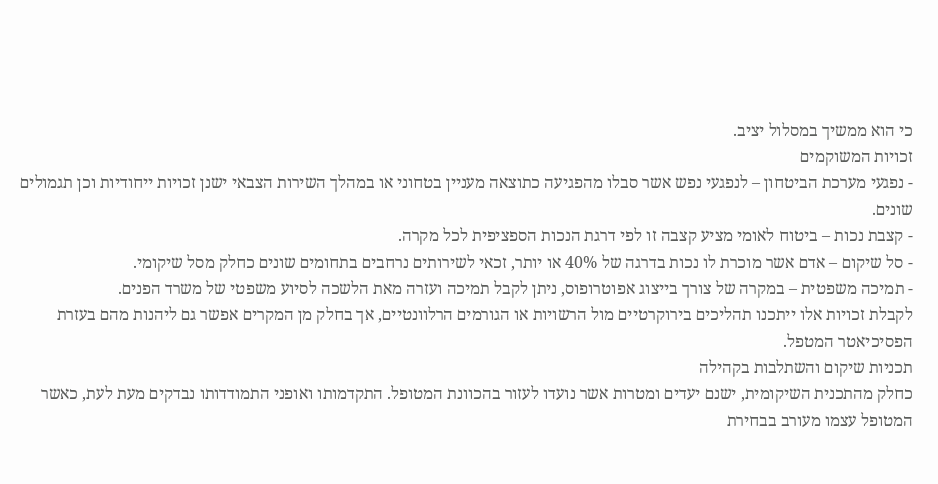כי הוא ממשיך במסלול יציב.
זכויות המשוקמים
- נפגעי מערכת הביטחון – לנפגעי נפש אשר סבלו מהפגיעה כתוצאה מעניין בטחוני או במהלך השירות הצבאי ישנן זכויות ייחודיות וכן תגמולים שונים.
- קצבת נכות – ביטוח לאומי מציע קצבה זו לפי דרגת הנכות הספציפית לכל מקרה.
- סל שיקום – אדם אשר מוכרת לו נכות בדרגה של 40% או יותר, זכאי לשירותים נרחבים בתחומים שונים כחלק מסל שיקומי.
- תמיכה משפטית – במקרה של צורך בייצוג אפוטרופוס, ניתן לקבל תמיכה ועזרה מאת הלשכה לסיוע משפטי של משרד הפנים.
לקבלת זכויות אלו ייתכנו תהליכים בירוקרטיים מול הרשויות או הגורמים הרלוונטיים, אך בחלק מן המקרים אפשר גם ליהנות מהם בעזרת הפסיכיאטר המטפל.
תכניות שיקום והשתלבות בקהילה
כחלק מהתכנית השיקומית, ישנם יעדים ומטרות אשר נועדו לעזור בהכוונת המטופל. התקדמותו ואופני התמודדותו נבדקים מעת לעת, כאשר המטופל עצמו מעורב בבחירת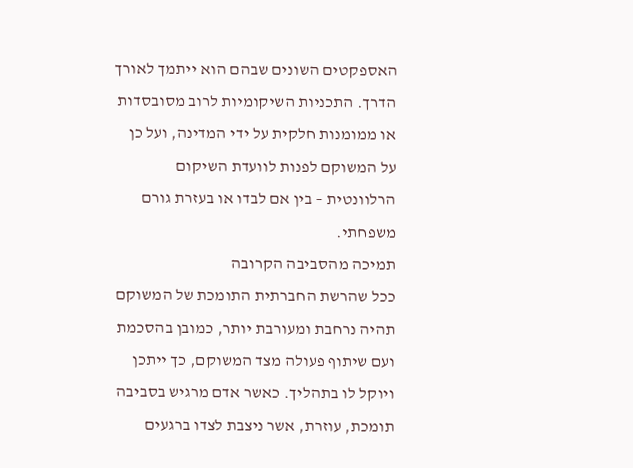האספקטים השונים שבהם הוא ייתמך לאורך הדרך. התכניות השיקומיות לרוב מסובסדות או ממומנות חלקית על ידי המדינה, ועל כן על המשוקם לפנות לוועדת השיקום הרלוונטית – בין אם לבדו או בעזרת גורם משפחתי.
תמיכה מהסביבה הקרובה
ככל שהרשת החברתית התומכת של המשוקם תהיה נרחבת ומעורבת יותר, כמובן בהסכמת ועם שיתוף פעולה מצד המשוקם, כך ייתכן ויוקל לו בתהליך. כאשר אדם מרגיש בסביבה תומכת, עוזרת, אשר ניצבת לצדו ברגעים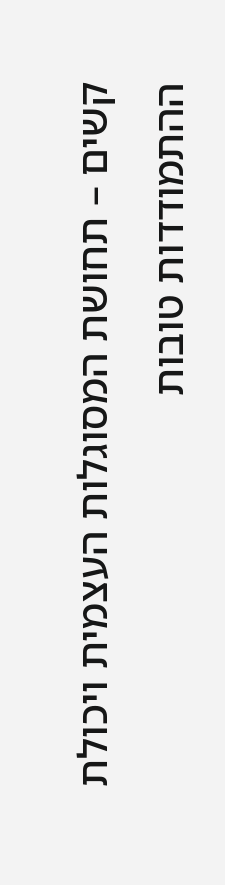קשים – תחושת המסוגלות העצמית ויכולת ההתמודדות טובות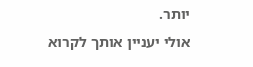יותר.
אולי יעניין אותך לקרוא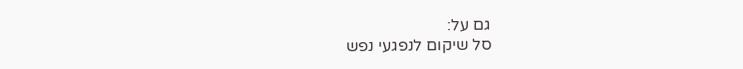גם על:
סל שיקום לנפגעי נפש